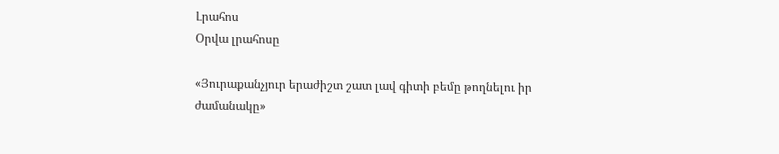Լրահոս
Օրվա լրահոսը

«Յուրաքանչյուր երաժիշտ շատ լավ գիտի բեմը թողնելու իր ժամանակը»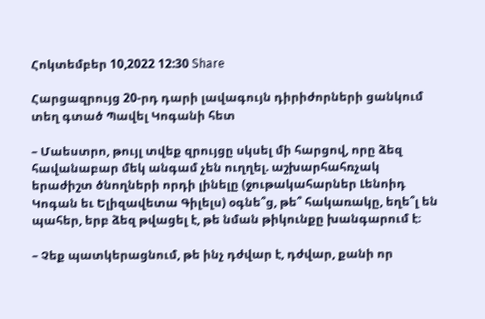Հոկտեմբեր 10,2022 12:30 Share

Հարցազրույց 20-րդ դարի լավագույն դիրիժորների ցանկում տեղ գտած Պավել Կոգանի հետ

– Մաեստրո, թույլ տվեք զրույցը սկսել մի հարցով, որը ձեզ հավանաբար մեկ անգամ չեն ուղղել. աշխարհահռչակ երաժիշտ ծնողների որդի լինելը (ջութակահարներ Լենոիդ Կոգան եւ Ելիզավետա Գիլելս) օգնե՞ց, թե՞ հակառակը, եղե՞լ են պահեր, երբ ձեզ թվացել է, թե նման թիկունքը խանգարում է։

– Չեք պատկերացնում, թե ինչ դժվար է, դժվար, քանի որ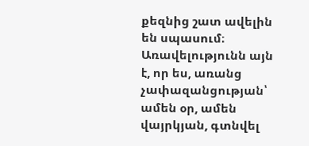քեզնից շատ ավելին են սպասում։ Առավելությունն այն է, որ ես, առանց չափազանցության՝ ամեն օր, ամեն վայրկյան, գտնվել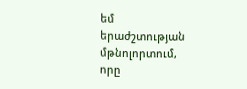եմ երաժշտության մթնոլորտում, որը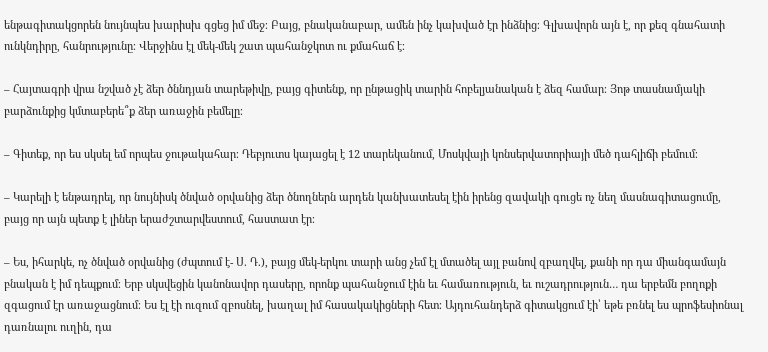ենթագիտակցորեն նույնպես խարիսխ գցեց իմ մեջ։ Բայց, բնականաբար, ամեն ինչ կախված էր ինձնից։ Գլխավորն այն է, որ քեզ գնահատի ունկնդիրը, հանրությունը։ Վերջինս էլ մեկ-մեկ շատ պահանջկոտ ու քմահաճ է։

– Հայտագրի վրա նշված չէ ձեր ծննդյան տարեթիվը, բայց գիտենք, որ ընթացիկ տարին հոբելյանական է ձեզ համար։ Յոթ տասնամյակի բարձունքից կմտաբերե՞ք ձեր առաջին բեմելը։

– Գիտեք, որ ես սկսել եմ որպես ջութակահար։ Դեբյուտս կայացել է 12 տարեկանում, Մոսկվայի կոնսերվատորիայի մեծ դահլիճի բեմում։

– Կարելի է ենթադրել, որ նույնիսկ ծնված օրվանից ձեր ծնողներն արդեն կանխատեսել էին իրենց զավակի գուցե ոչ նեղ մասնագիտացումը, բայց որ այն պետք է լիներ երաժշտարվեստում, հաստատ էր։

– Ես, իհարկե, ոչ ծնված օրվանից (ժպտում է- Ս. Դ.), բայց մեկ-երկու տարի անց չեմ էլ մտածել այլ բանով զբաղվել, քանի որ դա միանգամայն բնական է իմ դեպքում։ Երբ սկսվեցին կանոնավոր դասերը, որոնք պահանջում էին եւ համառություն, եւ ուշադրություն… դա երբեմն բողոքի զգացում էր առաջացնում։ Ես էլ էի ուզում զբոսնել, խաղալ իմ հասակակիցների հետ։ Այդուհանդերձ գիտակցում էի՝ եթե բռնել ես պրոֆեսիոնալ դառնալու ուղին, դա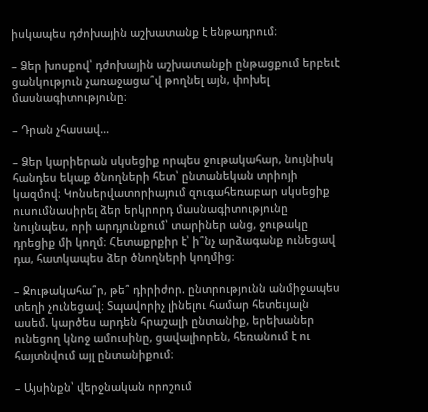իսկապես դժոխային աշխատանք է ենթադրում։

– Ձեր խոսքով՝ դժոխային աշխատանքի ընթացքում երբեւէ ցանկություն չառաջացա՞վ թողնել այն, փոխել մասնագիտությունը։

– Դրան չհասավ…

– Ձեր կարիերան սկսեցիք որպես ջութակահար, նույնիսկ հանդես եկաք ծնողների հետ՝ ընտանեկան տրիոյի կազմով։ Կոնսերվատորիայում զուգահեռաբար սկսեցիք ուսումնասիրել ձեր երկրորդ մասնագիտությունը նույնպես, որի արդյունքում՝ տարիներ անց, ջութակը դրեցիք մի կողմ։ Հետաքրքիր է՝ ի՞նչ արձագանք ունեցավ դա, հատկապես ձեր ծնողների կողմից։

– Ջութակահա՞ր, թե՞ դիրիժոր. ընտրությունն անմիջապես տեղի չունեցավ։ Տպավորիչ լինելու համար հետեւյալն ասեմ. կարծես արդեն հրաշալի ընտանիք, երեխաներ ունեցող կնոջ ամուսինը, ցավալիորեն, հեռանում է ու հայտնվում այլ ընտանիքում։

– Այսինքն՝ վերջնական որոշում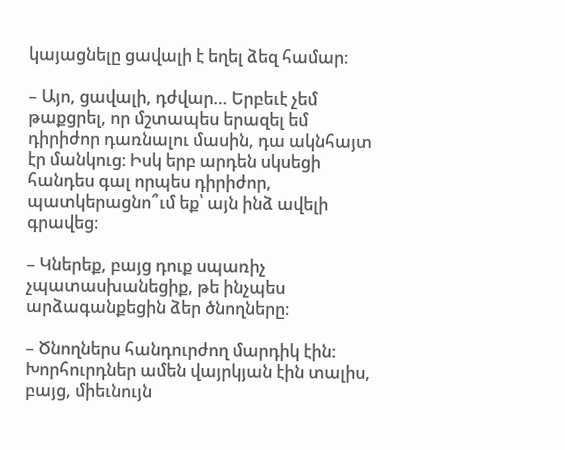կայացնելը ցավալի է եղել ձեզ համար։

– Այո, ցավալի, դժվար… Երբեւէ չեմ թաքցրել, որ մշտապես երազել եմ դիրիժոր դառնալու մասին, դա ակնհայտ էր մանկուց։ Իսկ երբ արդեն սկսեցի հանդես գալ որպես դիրիժոր, պատկերացնո՞ւմ եք՝ այն ինձ ավելի գրավեց։

– Կներեք, բայց դուք սպառիչ չպատասխանեցիք, թե ինչպես արձագանքեցին ձեր ծնողները։

– Ծնողներս հանդուրժող մարդիկ էին: Խորհուրդներ ամեն վայրկյան էին տալիս, բայց, միեւնույն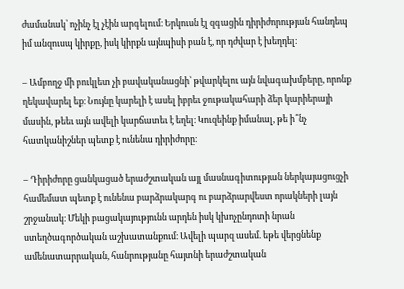ժամանակ՝ ոչինչ էլ չէին արգելում։ Երկուսն էլ զգացին դիրիժորության հանդեպ իմ անզուսպ կիրքը, իսկ կիրքն այնպիսի բան է, որ դժվար է խեղդել։

– Ամբողջ մի բուկլետ չի բավականացնի՝ թվարկելու այն նվագախմբերը, որոնք ղեկավարել եք։ Նույնը կարելի է ասել իբրեւ ջութակահարի ձեր կարիերայի մասին, թեեւ այն ավելի կարճատեւ է եղել։ Կուզեինք իմանալ, թե ի՞նչ հատկանիշներ պետք է ունենա դիրիժորը։

– Դիրիժորը ցանկացած երաժշտական այլ մասնագիտության ներկայացուցչի համեմատ պետք է ունենա բարձրակարգ ու բարձրարվեստ որակների լայն շրջանակ։ Մեկի բացակայությունն արդեն իսկ կխոչընդոտի նրան ստեղծագործական աշխատանքում։ Ավելի պարզ ասեմ. եթե վերցնենք ամենատարրական, հանրությանը հայտնի երաժշտական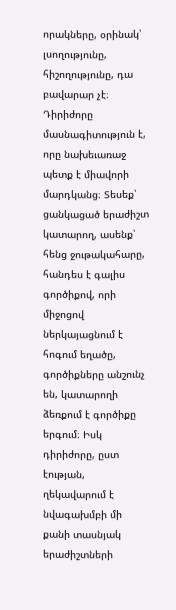որակները, օրինակ՝ լսողությունը, հիշողությունը, դա բավարար չէ։ Դիրիժորը մասնագիտություն է, որը նախեւառաջ պետք է միավորի մարդկանց։ Տեսեք՝ ցանկացած երաժիշտ կատարող, ասենք՝ հենց ջութակահարը, հանդես է գալիս գործիքով, որի միջոցով ներկայացնում է հոգում եղածը, գործիքները անշունչ են, կատարողի ձեռքում է գործիքը երգում։ Իսկ դիրիժորը, ըստ էության, ղեկավարում է նվագախմբի մի քանի տասնյակ երաժիշտների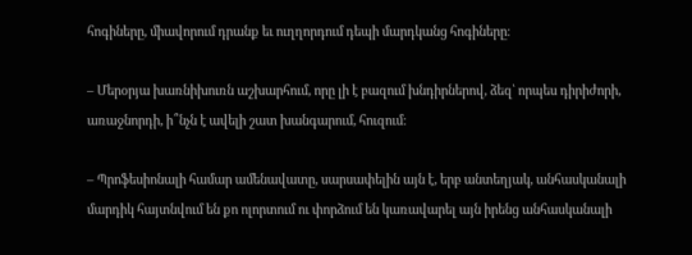հոգիները, միավորում դրանք եւ ուղղորդում դեպի մարդկանց հոգիները։

– Մերօրյա խառնիխուռն աշխարհում, որը լի է բազում խնդիրներով, ձեզ՝ որպես դիրիժորի, առաջնորդի, ի՞նչն է ավելի շատ խանգարում, հուզում։

– Պրոֆեսիոնալի համար ամենավատը, սարսափելին այն է, երբ անտեղյակ, անհասկանալի մարդիկ հայտնվում են քո ոլորտում ու փորձում են կառավարել այն իրենց անհասկանալի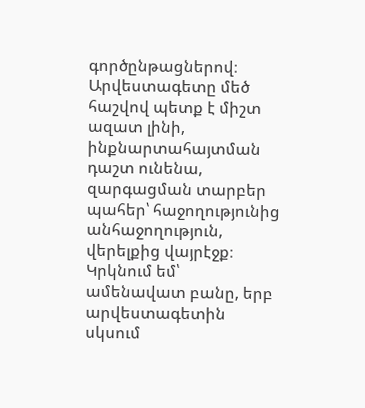գործընթացներով։ Արվեստագետը մեծ հաշվով պետք է միշտ ազատ լինի, ինքնարտահայտման դաշտ ունենա, զարգացման տարբեր պահեր՝ հաջողությունից անհաջողություն, վերելքից վայրէջք։ Կրկնում եմ՝ ամենավատ բանը, երբ արվեստագետին սկսում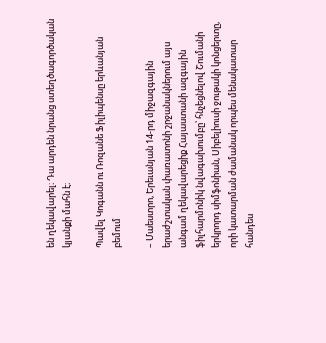են ղեկավարել։ Դա արդեն նրանց ստեղծագործական կյանքի մահն է։

Պավել Կոգանն ու Ռոզանե Ֆիլիպենսը երևանյան բեմում

– Մաեստրո, Երեւանյան 14-րդ միջազգային երաժշտական փառատոնի շրջանակներում այս անգամ ղեկավարեցիք Հայաստանի ազգային ֆիլհարմոնիկ նվագախումբը՝ հնչեցնելով Շումանի երկրորդ սիմֆոնիան, Սիբելիուսի ջութակի կոնցերտը, որի կատարման ժամանակ որպես մենակատար հանդես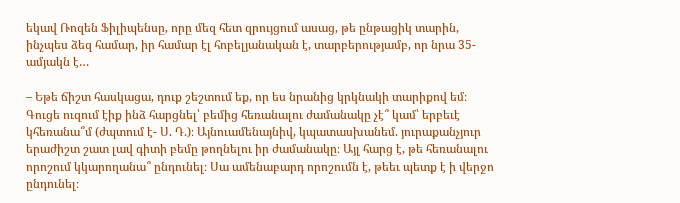եկավ Ռոզեն Ֆիլիպենսը, որը մեզ հետ զրույցում ասաց, թե ընթացիկ տարին, ինչպես ձեզ համար, իր համար էլ հոբելյանական է, տարբերությամբ, որ նրա 35-ամյակն է…

– Եթե ճիշտ հասկացա, դուք շեշտում եք, որ ես նրանից կրկնակի տարիքով եմ։ Գուցե ուզում էիք ինձ հարցնել՝ բեմից հեռանալու ժամանակը չէ՞ կամ՝ երբեւէ կհեռանա՞մ (ժպտում է- Ս. Դ.)։ Այնուամենայնիվ, կպատասխանեմ. յուրաքանչյուր երաժիշտ շատ լավ գիտի բեմը թողնելու իր ժամանակը։ Այլ հարց է, թե հեռանալու որոշում կկարողանա՞ ընդունել։ Սա ամենաբարդ որոշումն է, թեեւ պետք է ի վերջո ընդունել։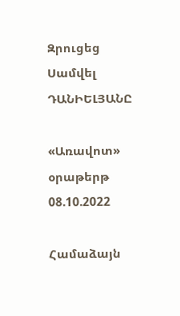Զրուցեց Սամվել ԴԱՆԻԵԼՅԱՆԸ

«Առավոտ» օրաթերթ
08.10.2022

Համաձայն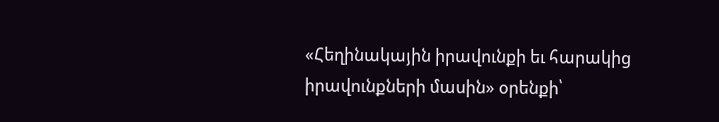«Հեղինակային իրավունքի եւ հարակից իրավունքների մասին» օրենքի՝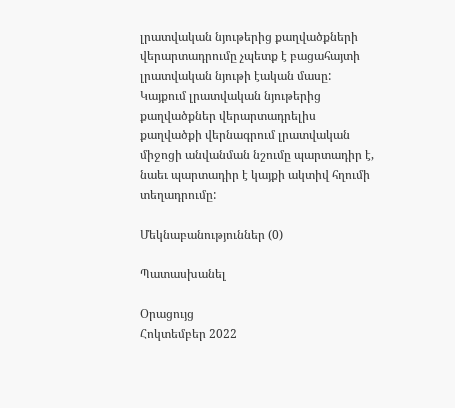լրատվական նյութերից քաղվածքների վերարտադրումը չպետք է բացահայտի լրատվական նյութի էական մասը: Կայքում լրատվական նյութերից քաղվածքներ վերարտադրելիս քաղվածքի վերնագրում լրատվական միջոցի անվանման նշումը պարտադիր է, նաեւ պարտադիր է կայքի ակտիվ հղումի տեղադրումը:

Մեկնաբանություններ (0)

Պատասխանել

Օրացույց
Հոկտեմբեր 2022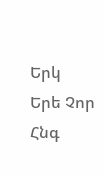Երկ Երե Չոր Հնգ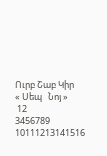Ուրբ Շաբ Կիր
« Սեպ   Նոյ »
 12
3456789
10111213141516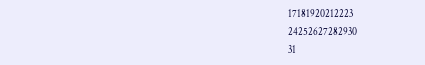17181920212223
24252627282930
31